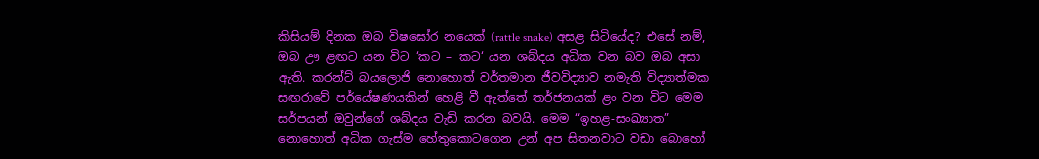කිසියම් දිනක ඔබ විෂඝෝර නයෙක් (rattle snake) අසළ සිටියේද? එසේ නම්, ඔබ ඌ ළඟට යන විට ‘කට – කට‘ යන ශබ්දය අධික වන බව ඔබ අසා ඇති. කරන්ට් බයලොජි නොහොත් වර්තමාන ජීවවිද්‍යාව නමැති විද්‍යාත්මක සඟරාවේ පර්යේෂණයකින් හෙළි වී ඇත්තේ තර්ජනයක් ළං වන විට මෙම සර්පයන් ඔවුන්ගේ ශබ්දය වැඩි කරන බවයි. මෙම “ඉහළ-සංඛ්‍යාත” නොහොත් අධික ගැස්ම හේතුකොටගෙන උන් අප සිතනවාට වඩා බොහෝ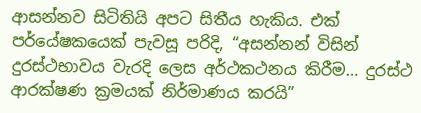ආසන්නව සිටිතියි අපට සිතීය හැකිය. එක් පර්යේෂකයෙක් පැවසූ පරිදි, “අසන්නන් විසින් දුරස්ථභාවය වැරදි ලෙස අර්ථකථනය කිරීම… දුරස්ථ ආරක්ෂණ ක්‍රමයක් නිර්මාණය කරයි”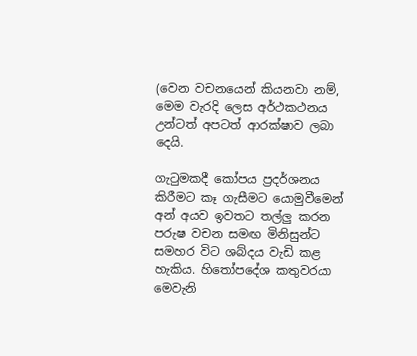(වෙන වචනයෙන් කියනවා නම්, මෙම වැරදි ලෙස අර්ථකථනය උන්ටත් අපටත් ආරක්ෂාව ලබා දෙයි.

ගැටුමකදී කෝපය ප්‍රදර්ශනය කිරීමට කෑ ගැසීමට යොමුවීමෙන් අන් අයව ඉවතට තල්ලු කරන පරුෂ වචන සමඟ මිනිසුන්ට සමහර විට ශබ්දය වැඩි කළ හැකිය. හිතෝපදේශ කතුවරයා මෙවැනි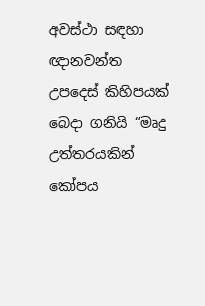අවස්ථා සඳහා ඥානවන්ත උපදෙස් කිහිපයක් බෙදා ගනියි “මෘදු උත්තරයකින් කෝපය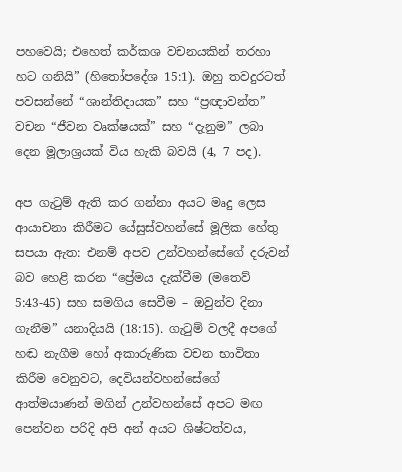පහවෙයි; එහෙත් කර්කශ වචනයකින් තරහා හට ගනියි” (හිතෝපදේශ 15:1). ඔහු තවදුරටත් පවසන්නේ “ශාන්තිදායක” සහ “ප්‍රඥාවන්ත” වචන “ජීවන වෘක්ෂයක්” සහ “දැනුම” ලබා දෙන මූලාශ්‍රයක් විය හැකි බවයි (4, 7 පද).

අප ගැටුම් ඇති කර ගන්නා අයට මෘදු ලෙස ආයාචනා කිරීමට යේසුස්වහන්සේ මූලික හේතු සපයා ඇත: එනම් අපව උන්වහන්සේගේ දරුවන් බව හෙළි කරන “ප්‍රේමය දැක්වීම (මතෙව් 5:43-45) සහ සමගිය සෙවීම – ඔවුන්ව දිනා ගැනීම” යනාදියයි (18:15). ගැටුම් වලදී අපගේ හඬ නැගීම හෝ අකාරුණික වචන භාවිතා කිරීම වෙනුවට, දෙවියන්වහන්සේගේ ආත්මයාණන් මගින් උන්වහන්සේ අපට මඟ පෙන්වන පරිදි අපි අන් අයට ශිෂ්ටත්වය,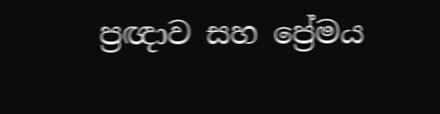ප්‍රඥාව සහ ප්‍රේමය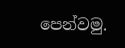පෙන්වමු.